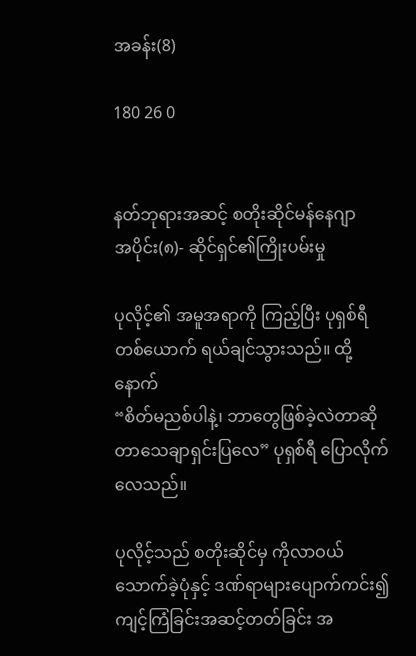အခန်း(8)

180 26 0


နတ်ဘုရားအဆင့် စတိုးဆိုင်မန်နေဂျာ
အပိုင်း(၈)- ဆိုင်ရှင်၏ကြိုးပမ်းမှု

ပုလိုင့်၏ အမူအရာကို ကြည့်ပြီး ပုရှစ်ရီ တစ်ယောက် ရယ်ချင်သွားသည်။ ထို့နောက်
“စိတ်မညစ်ပါနဲ့၊ ဘာတွေဖြစ်ခဲ့လဲတာဆိုတာသေချာရှင်းပြလေ” ပုရှစ်ရီ ပြောလိုက်လေသည်။

ပုလိုင့်သည် စတိုးဆိုင်မှ ကိုလာဝယ်သောက်ခဲ့ပုံနှင့် ဒဏ်ရာများပျောက်ကင်း၍ ကျင့်ကြံခြင်းအဆင့်တတ်ခြင်း အ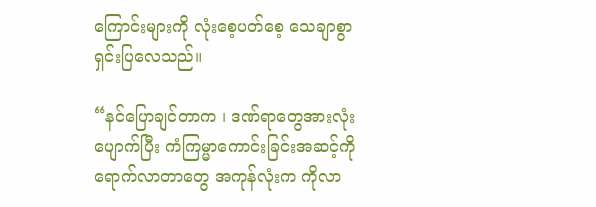ကြောင်းများကို လုံးစေ့ပတ်စေ့ သေချာစွာရှင်းပြလေသည်။

“နင်ပြောချင်တာက ၊ ဒဏ်ရာတွေအားလုံးပျောက်ပြီး ကံကြမ္မာကောင်းခြင်းအဆင့်ကို ရောက်လာတာတွေ အကုန်လုံးက ကိုလာ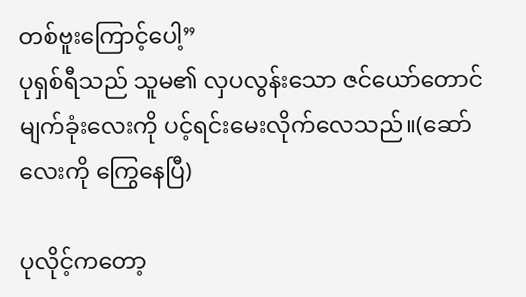တစ်ဗူးကြောင့်ပေါ့”
ပုရှစ်ရီသည် သူမ၏ လှပလွန်းသော ဇင်ယော်တောင်မျက်ခုံးလေးကို ပင့်ရင်းမေးလိုက်လေသည်။(ဆော်လေးကို ကြွေနေပြီ)

ပုလိုင့်ကတော့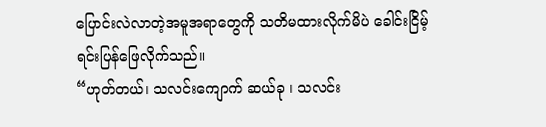ပြောင်းလဲလာတဲ့အမူအရာတွေကို သတိမထားလိုက်မိပဲ ခေါင်းငြိမ့်ရင်းပြန်ဖြေလိုက်သည်။
“ဟုတ်တယ်၊ သလင်းကျောက် ဆယ်ခု ၊ သလင်း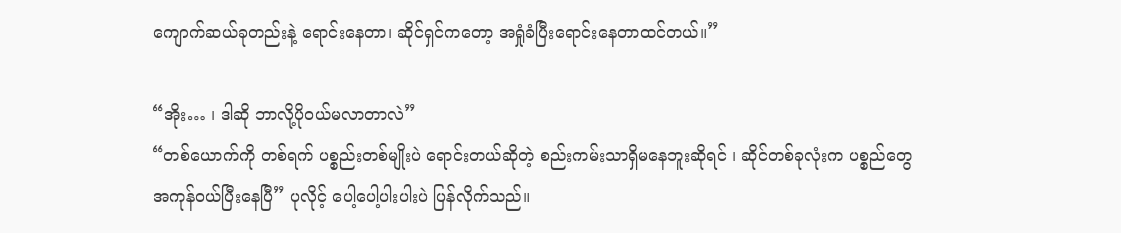ကျောက်ဆယ်ခုတည်းနဲ့ ရောင်းနေတာ၊ ဆိုင်ရှင်ကတော့ အရှုံခံပြီးရောင်းနေတာထင်တယ်။”

“အိုး… ၊ ဒါဆို ဘာလို့ပိုဝယ်မလာတာလဲ”
“တစ်ယောက်ကို တစ်ရက် ပစ္စည်းတစ်မျိုးပဲ ရောင်းတယ်ဆိုတဲ့ စည်းကမ်းသာရှိမနေဘူးဆိုရင် ၊ ဆိုင်တစ်ခုလုံးက ပစ္စည်တွေအကုန်ဝယ်ပြီးနေပြီ” ပုလိုင့် ပေါ့ပေါ့ပါးပါးပဲ ပြန်လိုက်သည်။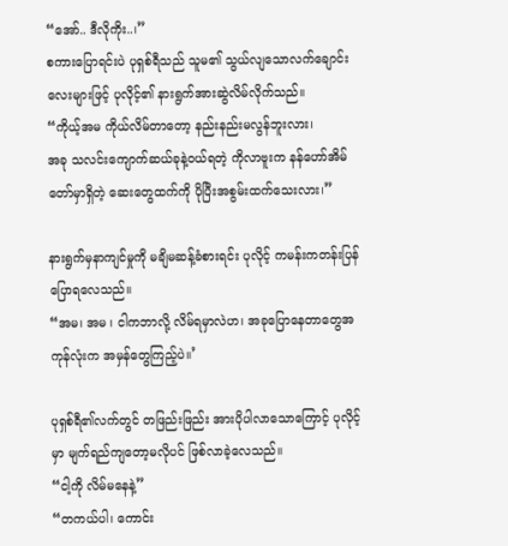“အော်.. ဒီလိုကိုး..၊”
စကားပြောရင်းပဲ ပုရှစ်ရီသည် သူမ၏ သွယ်လျသောလက်ချောင်းလေးများဖြင့် ပုလိုင့်၏ နားရွက်အားဆွဲလိမ်လိုက်သည်။
“ကိုယ့်အမ ကိုယ်လိမ်တာတော့ နည်းနည်းမလွန်ဘူးလား၊
အခု သလင်းကျောက်ဆယ်ခုနဲ့ဝယ်ရတဲ့ ကိုလာဗူးက နန်ဟော်အိမ်တော်မှာရှိတဲ့ ဆေးတွေထက်ကို ပိုပြီးအစွမ်းထက်သေးလား၊”

နားရွက်မှနာကျင်မှုကို မချိမဆန့်ခံစားရင်း ပုလိုင့် ကမန်းကတန်းပြန်ပြောရလေသည်။
“အမ၊ အမ ၊ ငါကဘာလို့ လိမ်ရမှာလဲဟ၊ အခုပြောနေတာတွေအကုန်လုံးက အမှန်တွေကြည့်ပဲ။’

ပုရှစ်ရီ၏လက်တွင် တဖြည်းဖြည်း အားပိုပါလာသောကြောင့် ပုလိုင့်မှာ မျက်ရည်ကျတော့မလိုပင် ဖြစ်လာခဲ့လေသည်။
“ငါ့ကို လိမ်မနေနဲ့”
“တကယ်ပါ၊ ကောင်း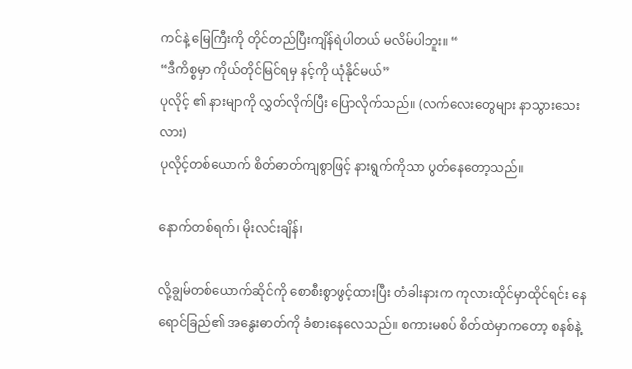ကင်နဲ့ မြေကြီးကို တိုင်တည်ပြီးကျိန်ရဲပါတယ် မလိမ်ပါဘူး။ “
“ဒီကိစ္စမှာ ကိုယ်တိုင်မြင်ရမှ နင့်ကို ယုံနိုင်မယ်”
ပုလိုင့် ၏ နားမျာကို လွှတ်လိုက်ပြီး ပြောလိုက်သည်။ (လက်လေးတွေများ နာသွားသေးလား)
ပုလိုင့်တစ်ယောက် စိတ်ဓာတ်ကျစွာဖြင့် နားရွက်ကိုသာ ပွတ်နေတော့သည်။

နောက်တစ်ရက်၊ မိုးလင်းချိန်၊

လို့ချွမ်တစ်ယောက်ဆိုင်ကို စောစီးစွာဖွင့်ထားပြီး တံခါးနားက ကုလားထိုင်မှာထိုင်ရင်း နေရောင်ခြည်၏ အနွေးဓာတ်ကို ခံစားနေလေသည်။ စကားမစပ် စိတ်ထဲမှာကတော့ စနစ်နဲ့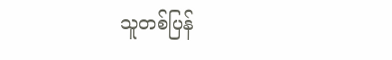သူတစ်ပြန်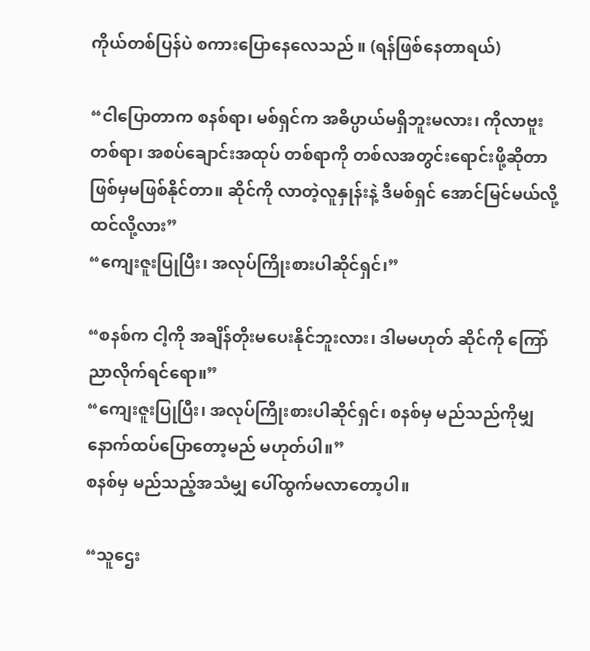ကိုယ်တစ်ပြန်ပဲ စကားပြောနေလေသည် ။ (ရန်ဖြစ်နေတာရယ်)

“ငါပြောတာက စနစ်ရာ၊ မစ်ရှင်က အဓိပ္ပာယ်မရှိဘူးမလား၊ ကိုလာဗူးတစ်ရာ၊ အစပ်ချောင်းအထုပ် တစ်ရာကို တစ်လအတွင်းရောင်းဖို့ဆိုတာဖြစ်မှမဖြစ်နိုင်တာ။ ဆိုင်ကို လာတဲ့လူနှုန်းနဲ့ ဒီမစ်ရှင် အောင်မြင်မယ်လို့ ထင်လို့လား”
“ကျေးဇူးပြုပြီး၊ အလုပ်ကြိုးစားပါဆိုင်ရှင်၊”

“စနစ်က ငါ့ကို အချိန်တိုးမပေးနိုင်ဘူးလား၊ ဒါမမဟုတ် ဆိုင်ကို ကြော်ညာလိုက်ရင်ရော။”
“ကျေးဇူးပြုပြီး၊ အလုပ်ကြိုးစားပါဆိုင်ရှင်၊ စနစ်မှ မည်သည်ကိုမျှ နောက်ထပ်ပြောတော့မည် မဟုတ်ပါ။”
စနစ်မှ မည်သည့်အသံမျှ ပေါ်ထွက်မလာတော့ပါ။

“သူဌေး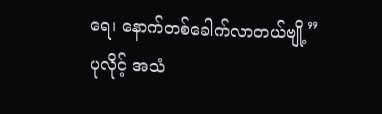ရေ၊ နောက်တစ်ခေါက်လာတယ်ဗျို့”
ပုလိုင့် အသံ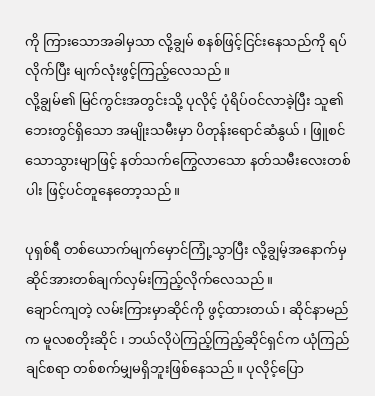ကို ကြားသောအခါမှသာ လို့ချွမ် စနစ်ဖြင့်ငြင်းနေသည်ကို ရပ်လိုက်ပြီး မျက်လုံးဖွင့်ကြည့်လေသည်။
လို့ချွမ်၏ မြင်ကွင်းအတွင်းသို့ ပုလိုင့် ပုံရိပ်ဝင်လာခဲ့ပြီး သူ၏ ဘေးတွင်ရှိသော အမျိုးသမီးမှာ ပိတုန်းရောင်ဆံနွယ် ၊ ဖြူစင်သောသွားမျာဖြင့် နတ်သက်ကြွေလာသော နတ်သမီးလေးတစ်ပါး ဖြင့်ပင်တူနေတော့သည်။

ပုရှစ်ရီ တစ်ယောက်မျက်မှောင်ကြုံ့သွာပြီး လို့ချွမ့်အနောက်မှ ဆိုင်အားတစ်ချက်လှမ်းကြည့်လိုက်လေသည်။
ချောင်ကျတဲ့ လမ်းကြားမှာဆိုင်ကို ဖွင့်ထားတယ်၊ ဆိုင်နာမည်က မူလစတိုးဆိုင် ၊ ဘယ်လိုပဲကြည့်ကြည့်ဆိုင်ရှင်က ယုံကြည်ချင်စရာ တစ်စက်မျှမရှိဘူးဖြစ်နေသည်။ ပုလိုင့်ပြော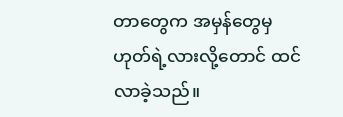တာတွေက အမှန်တွေမှ ဟုတ်ရဲ့လားလို့တောင် ထင်လာခဲ့သည်။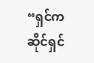“ရှင်က ဆိုင်ရှင်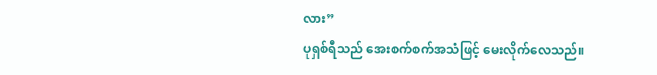လား”
ပုရှစ်ရီသည် အေးစက်စက်အသံဖြင့် မေးလိုက်လေသည်။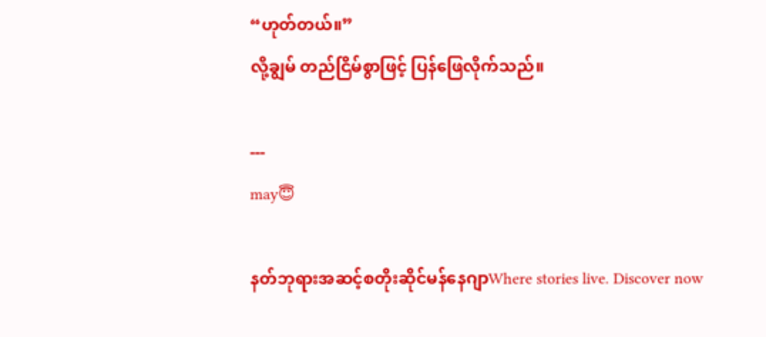“ဟုတ်တယ်။”
လို့ချွမ် တည်ငြိမ်စွာဖြင့် ပြန်ဖြေလိုက်သည်။

---
may😇

နတ်ဘုရားအဆင့်စတိုးဆိုင်မန်နေဂျာWhere stories live. Discover now